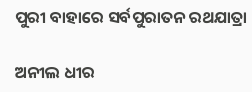ପୁରୀ ବାହାରେ ସର୍ବପୁରାତନ ରଥଯାତ୍ରା

ଅନୀଲ ଧୀର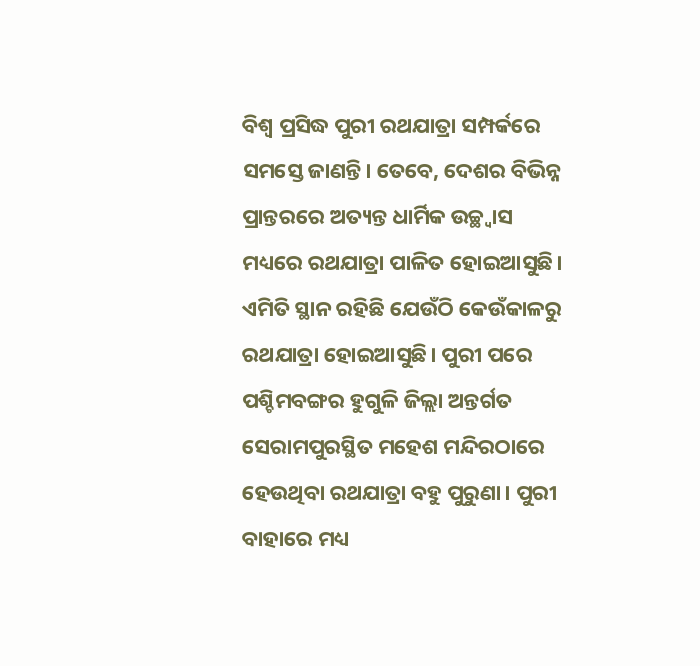ବିଶ୍ବ ପ୍ରସିଦ୍ଧ ପୁରୀ ରଥଯାତ୍ରା ସମ୍ପର୍କରେ ସମସ୍ତେ ଜାଣନ୍ତି। ତେବେ, ଦେଶର ବିଭିନ୍ନ ପ୍ରାନ୍ତରରେ ଅତ୍ୟନ୍ତ ଧାର୍ମିକ ଉଚ୍ଛ୍ବାସ ମଧ୍ୟରେ ରଥଯାତ୍ରା ପାଳିତ ହୋଇଆସୁଛି। ଏମିତି ସ୍ଥାନ ରହିଛି ଯେଉଁଠି କେଉଁକାଳରୁ ରଥଯାତ୍ରା ହୋଇଆସୁଛି। ପୁରୀ ପରେ ପଶ୍ଚିମବଙ୍ଗର ହୁଗୁଳି ଜିଲ୍ଲା ଅନ୍ତର୍ଗତ ସେରାମପୁରସ୍ଥିତ ମହେଶ ମନ୍ଦିରଠାରେ ହେଉଥିବା ରଥଯାତ୍ରା ବହୁ ପୁରୁଣା। ପୁରୀ ବାହାରେ ମଧ୍ୟ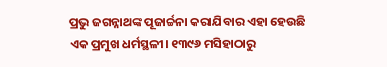ପ୍ରଭୁ ଜଗନ୍ନାଥଙ୍କ ପୂଜାର୍ଚ୍ଚନା କରାଯିବାର ଏହା ହେଉଛି ଏକ ପ୍ରମୁଖ ଧର୍ମସ୍ଥଳୀ। ୧୩୯୬ ମସିହାଠାରୁ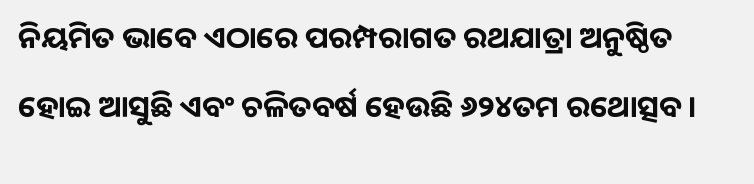ନିୟମିତ ଭାବେ ଏଠାରେ ପରମ୍ପରାଗତ ରଥଯାତ୍ରା ଅନୁଷ୍ଠିତ ହୋଇ ଆସୁଛି ଏବଂ ଚଳିତବର୍ଷ ହେଉଛି ୬୨୪ତମ ରଥୋତ୍ସବ।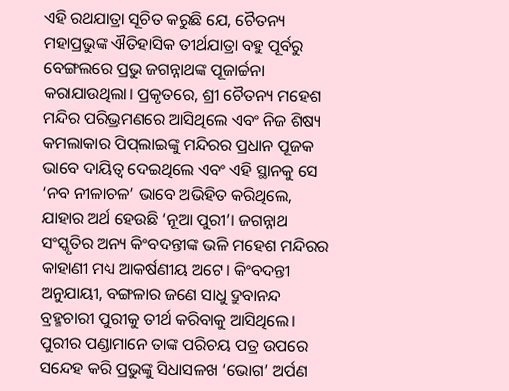ଏହି ରଥଯାତ୍ରା ସୂଚିତ କରୁଛି ଯେ, ଚୈତନ୍ୟ ମହାପ୍ରଭୁଙ୍କ ଐତିହାସିକ ତୀର୍ଥଯାତ୍ରା ବହୁ ପୂର୍ବରୁ ବେଙ୍ଗଲରେ ପ୍ରଭୁ ଜଗନ୍ନାଥଙ୍କ ପୂଜାର୍ଚ୍ଚନା କରାଯାଉଥିଲା। ପ୍ରକୃତରେ, ଶ୍ରୀ ଚୈତନ୍ୟ ମହେଶ ମନ୍ଦିର ପରିଭ୍ରମଣରେ ଆସିଥିଲେ ଏବଂ ନିଜ ଶିଷ୍ୟ କମଲାକାର ପିପ୍‌ଲାଇଙ୍କୁ ମନ୍ଦିରର ପ୍ରଧାନ ପୂଜକ ଭାବେ ଦାୟିତ୍ବ ଦେଇଥିଲେ ଏବଂ ଏହି ସ୍ଥାନକୁ ସେ ‘ନବ ନୀଳାଚଳ’ ଭାବେ ଅଭିହିତ କରିଥିଲେ, ଯାହାର ଅର୍ଥ ହେଉଛି ‘ନୂଆ ପୁରୀ’। ଜଗନ୍ନାଥ ସଂସ୍କୃତିର ଅନ୍ୟ କିଂବଦନ୍ତୀଙ୍କ ଭଳି ମହେଶ ମନ୍ଦିରର କାହାଣୀ ମଧ୍ୟ ଆକର୍ଷଣୀୟ ଅଟେ। କିଂବଦନ୍ତୀ ଅନୁଯାୟୀ, ବଙ୍ଗଳାର ଜଣେ ସାଧୁ ଦ୍ରୁବାନନ୍ଦ ବ୍ରହ୍ମଚାରୀ ପୁରୀକୁ ତୀର୍ଥ କରିବାକୁ ଆସିଥିଲେ। ପୁରୀର ପଣ୍ଡାମାନେ ତାଙ୍କ ପରିଚୟ ପତ୍ର ଉପରେ ସନ୍ଦେହ କରି ପ୍ରଭୁଙ୍କୁ ସିଧାସଳଖ ‘ଭୋଗ’ ଅର୍ପଣ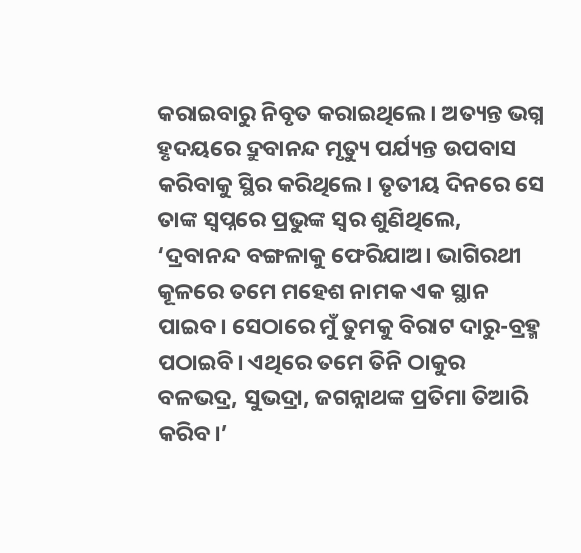କରାଇବାରୁ ନିବୃତ କରାଇଥିଲେ। ଅତ୍ୟନ୍ତ ଭଗ୍ନ ହୃଦୟରେ ଦ୍ରୁବାନନ୍ଦ ମୃତ୍ୟୁ ପର୍ଯ୍ୟନ୍ତ ଉପବାସ କରିବାକୁ ସ୍ଥିର କରିଥିଲେ। ତୃତୀୟ ଦିନରେ ସେ ତାଙ୍କ ସ୍ବପ୍ନରେ ପ୍ରଭୁଙ୍କ ସ୍ବର ଶୁଣିଥିଲେ, ‘ଦ୍ରବାନନ୍ଦ ବଙ୍ଗଳାକୁ ଫେରିଯାଅ। ଭାଗିରଥୀ କୂଳରେ ତମେ ମହେଶ ନାମକ ଏକ ସ୍ଥାନ ପାଇବ। ସେଠାରେ ମୁଁ ତୁମକୁ ବିରାଟ ଦାରୁ-ବ୍ରହ୍ମ ପଠାଇବି। ଏଥିରେ ତମେ ତିନି ଠାକୁର ବଳଭଦ୍ର, ସୁଭଦ୍ରା, ଜଗନ୍ନାଥଙ୍କ ପ୍ରତିମା ତିଆରି କରିବ।’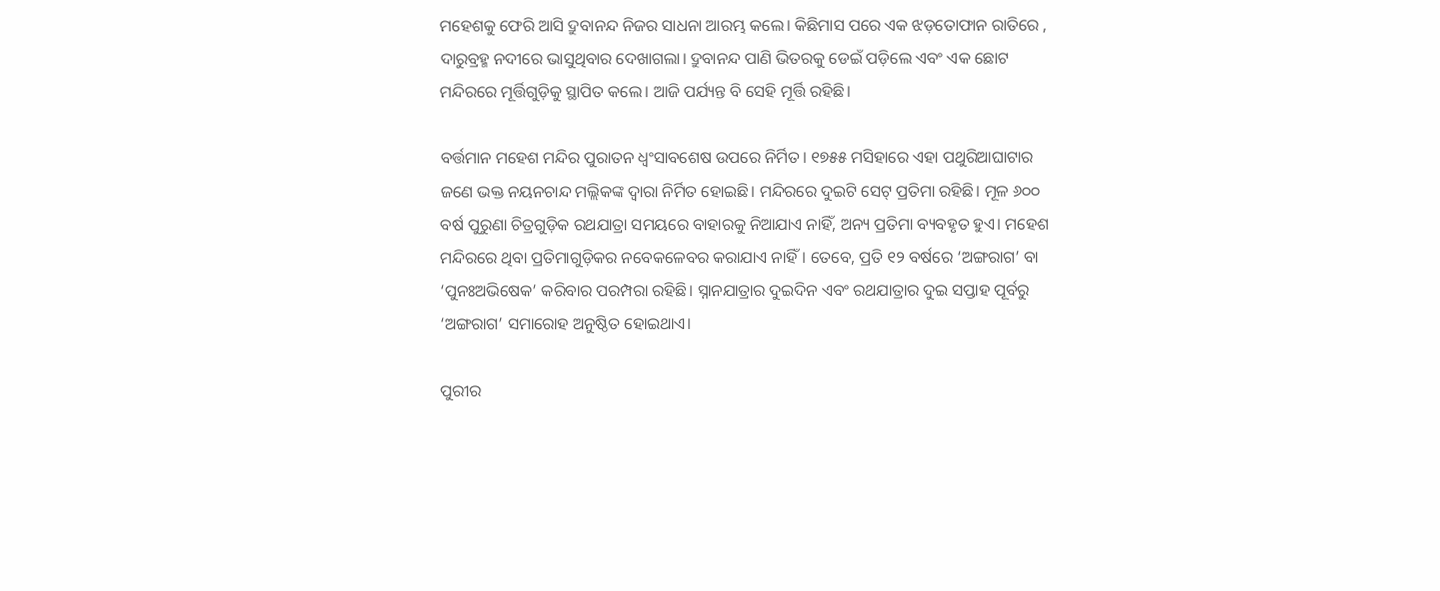ମହେଶକୁ ଫେରି ଆସି ଦ୍ରୁବାନନ୍ଦ ନିଜର ସାଧନା ଆରମ୍ଭ କଲେ। କିଛିମାସ ପରେ ଏକ ଝଡ଼ତୋଫାନ ରାତିରେ , ଦାରୁବ୍ରହ୍ମ ନଦୀରେ ଭାସୁଥିବାର ଦେଖାଗଲା। ଦ୍ରୁବାନନ୍ଦ ପାଣି ଭିତରକୁ ଡେଇଁ ପଡ଼ିଲେ ଏବଂ ଏକ ଛୋଟ ମନ୍ଦିରରେ ମୂର୍ତ୍ତିଗୁଡ଼ିକୁ ସ୍ଥାପିତ କଲେ। ଆଜି ପର୍ଯ୍ୟନ୍ତ ବି ସେହି ମୂର୍ତ୍ତି ରହିଛି।

ବର୍ତ୍ତମାନ ମହେଶ ମନ୍ଦିର ପୁରାତନ ଧ୍ବଂସାବଶେଷ ଉପରେ ନିର୍ମିତ। ୧୭୫୫ ମସିହାରେ ଏହା ପଥୁରିଆଘାଟାର ଜଣେ ଭକ୍ତ ନୟନଚାନ୍ଦ ମଲ୍ଲିକଙ୍କ ଦ୍ବାରା ନିର୍ମିତ ହୋଇଛି। ମନ୍ଦିରରେ ଦୁଇଟି ସେଟ୍ ପ୍ରତିମା ରହିଛି। ମୂଳ ୬୦୦ ବର୍ଷ ପୁରୁଣା ଚିତ୍ରଗୁଡ଼ିକ ରଥଯାତ୍ରା ସମୟରେ ବାହାରକୁ ନିଆଯାଏ ନାହିଁ, ଅନ୍ୟ ପ୍ରତିମା ବ୍ୟବହୃତ ହୁଏ। ମହେଶ ମନ୍ଦିରରେ ଥିବା ପ୍ରତିମାଗୁଡ଼ିକର ନବେକଳେବର କରାଯାଏ ନାହିଁ। ତେବେ, ପ୍ରତି ୧୨ ବର୍ଷରେ ‘ଅଙ୍ଗରାଗ’ ବା ‘ପୁନଃଅଭିଷେକ’ କରିବାର ପରମ୍ପରା ରହିଛି। ସ୍ନାନଯାତ୍ରାର ଦୁଇଦିନ ଏବଂ ରଥଯାତ୍ରାର ଦୁଇ ସପ୍ତାହ ପୂର୍ବରୁ ‘ଅଙ୍ଗରାଗ’ ସମାରୋହ ଅନୁଷ୍ଠିତ ହୋଇଥାଏ।

ପୁରୀର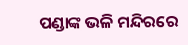ପଣ୍ଡାଙ୍କ ଭଳି ମନ୍ଦିରରେ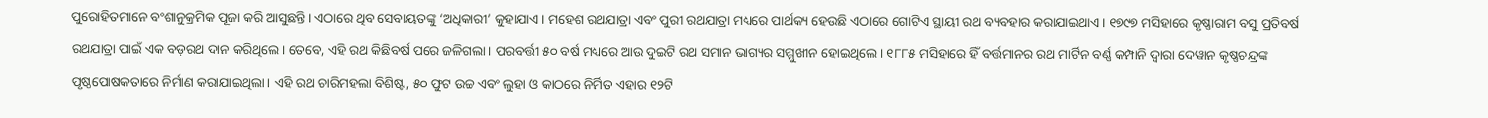ପୁରୋହିତମାନେ ବଂଶାନୁକ୍ରମିକ ପୂଜା କରି ଆସୁଛନ୍ତି। ଏଠାରେ ଥିବ ସେବାୟତଙ୍କୁ ‘ଅଧିକାରୀ’ କୁହାଯାଏ। ମହେଶ ରଥଯାତ୍ରା ଏବଂ ପୁରୀ ରଥଯାତ୍ରା ମଧ୍ୟରେ ପାର୍ଥକ୍ୟ ହେଉଛି ଏଠାରେ ଗୋଟିଏ ସ୍ଥାୟୀ ରଥ ବ୍ୟବହାର କରାଯାଇଥାଏ। ୧୭୯୭ ମସିହାରେ କୃଷ୍ଣାରାମ ବସୁ ପ୍ରତିବର୍ଷ ରଥଯାତ୍ରା ପାଇଁ ଏକ ବଡ଼ରଥ ଦାନ କରିଥିଲେ। ତେବେ, ଏହି ରଥ କିଛିବର୍ଷ ପରେ ଜଳିଗଲା। ପରବର୍ତ୍ତୀ ୫୦ ବର୍ଷ ମଧ୍ୟରେ ଆଉ ଦୁଇଟି ରଥ ସମାନ ଭାଗ୍ୟର ସମ୍ମୁଖୀନ ହୋଇଥିଲେ। ୧୮୮୫ ମସିହାରେ ହିଁ ବର୍ତ୍ତମାନର ରଥ ମାର୍ଟିନ ବର୍ଣ୍ଣ କମ୍ପାନି ଦ୍ବାରା ଦେୱାନ କୃଷ୍ଣଚନ୍ଦ୍ରଙ୍କ ପୃଷ୍ଠପୋଷକତାରେ ନିର୍ମାଣ କରାଯାଇଥିଲା। ଏହି ରଥ ଚାରିମହଲା ବିଶିଷ୍ଟ, ୫୦ ଫୁଟ ଉଚ୍ଚ ଏବଂ ଲୁହା ଓ କାଠରେ ନିର୍ମିତ ଏହାର ୧୨ଟି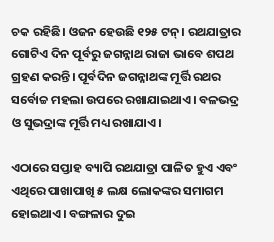ଚକ ରହିଛି। ଓଜନ ହେଉଛି ୧୨୫ ଟନ୍। ରଥଯାତ୍ରାର ଗୋଟିଏ ଦିନ ପୂର୍ବରୁ ଜଗନ୍ନାଥ ରାଜା ଭାବେ ଶପଥ ଗ୍ରହଣ କରନ୍ତି। ପୂର୍ବଦିନ ଜଗନ୍ନାଥଙ୍କ ମୂର୍ତ୍ତି ରଥର ସର୍ବୋଚ୍ଚ ମହଲା ଉପରେ ରଖାଯାଇଥାଏ। ବଳଭଦ୍ର ଓ ସୁଭଦ୍ରାଙ୍କ ମୂର୍ତ୍ତି ମଧ୍ୟ ରଖାଯାଏ।

ଏଠାରେ ସପ୍ତାହ ବ୍ୟାପି ରଥଯାତ୍ରା ପାଳିତ ହୁଏ ଏବଂ ଏଥିରେ ପାଖାପାଖି ୫ ଲକ୍ଷ ଲୋକଙ୍କର ସମାଗମ ହୋଇଥାଏ। ବଙ୍ଗଳାର ଦୁଇ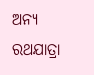ଅନ୍ୟ ରଥଯାତ୍ରା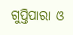ଗୁପ୍ତିପାରା ଓ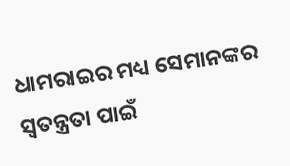ଧାମରାଇର ମଧ୍ୟ ସେମାନଙ୍କର ସ୍ବତନ୍ତ୍ରତା ପାଇଁ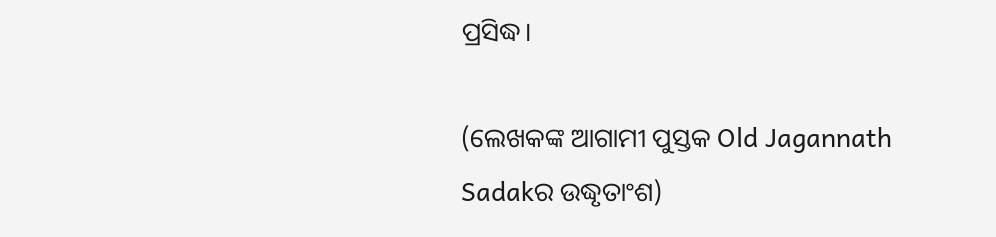ପ୍ରସିଦ୍ଧ।

(ଲେଖକଙ୍କ ଆଗାମୀ ପୁସ୍ତକ Old Jagannath Sadakର ଉଦ୍ଧୃତାଂଶ)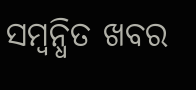ସମ୍ବନ୍ଧିତ ଖବର